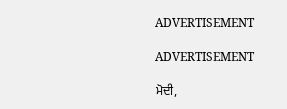ADVERTISEMENT

ADVERTISEMENT

ਮੋਦੀ,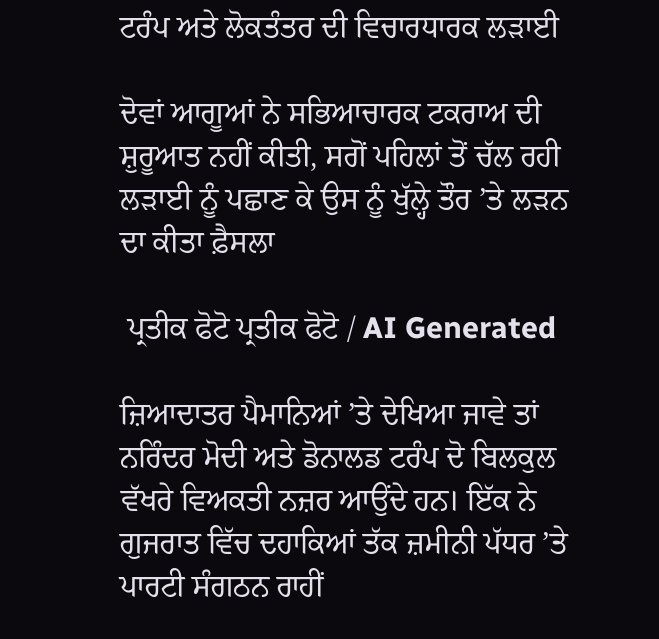ਟਰੰਪ ਅਤੇ ਲੋਕਤੰਤਰ ਦੀ ਵਿਚਾਰਧਾਰਕ ਲੜਾਈ

ਦੋਵਾਂ ਆਗੂਆਂ ਨੇ ਸਭਿਆਚਾਰਕ ਟਕਰਾਅ ਦੀ ਸ਼ੁਰੂਆਤ ਨਹੀਂ ਕੀਤੀ, ਸਗੋਂ ਪਹਿਲਾਂ ਤੋਂ ਚੱਲ ਰਹੀ ਲੜਾਈ ਨੂੰ ਪਛਾਣ ਕੇ ਉਸ ਨੂੰ ਖੁੱਲ੍ਹੇ ਤੌਰ ’ਤੇ ਲੜਨ ਦਾ ਕੀਤਾ ਫ਼ੈਸਲਾ

 ਪ੍ਰਤੀਕ ਫੋਟੋ ਪ੍ਰਤੀਕ ਫੋਟੋ / AI Generated

ਜ਼ਿਆਦਾਤਰ ਪੈਮਾਨਿਆਂ ’ਤੇ ਦੇਖਿਆ ਜਾਵੇ ਤਾਂ ਨਰਿੰਦਰ ਮੋਦੀ ਅਤੇ ਡੋਨਾਲਡ ਟਰੰਪ ਦੋ ਬਿਲਕੁਲ ਵੱਖਰੇ ਵਿਅਕਤੀ ਨਜ਼ਰ ਆਉਂਦੇ ਹਨ। ਇੱਕ ਨੇ ਗੁਜਰਾਤ ਵਿੱਚ ਦਹਾਕਿਆਂ ਤੱਕ ਜ਼ਮੀਨੀ ਪੱਧਰ ’ਤੇ ਪਾਰਟੀ ਸੰਗਠਨ ਰਾਹੀਂ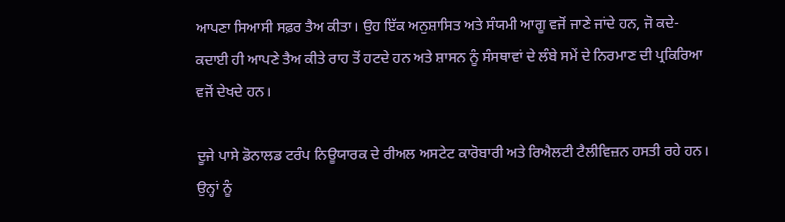ਆਪਣਾ ਸਿਆਸੀ ਸਫ਼ਰ ਤੈਅ ਕੀਤਾ। ਉਹ ਇੱਕ ਅਨੁਸ਼ਾਸਿਤ ਅਤੇ ਸੰਯਮੀ ਆਗੂ ਵਜੋਂ ਜਾਣੇ ਜਾਂਦੇ ਹਨ, ਜੋ ਕਦੇ-ਕਦਾਈ ਹੀ ਆਪਣੇ ਤੈਅ ਕੀਤੇ ਰਾਹ ਤੋਂ ਹਟਦੇ ਹਨ ਅਤੇ ਸ਼ਾਸਨ ਨੂੰ ਸੰਸਥਾਵਾਂ ਦੇ ਲੰਬੇ ਸਮੇਂ ਦੇ ਨਿਰਮਾਣ ਦੀ ਪ੍ਰਕਿਰਿਆ ਵਜੋਂ ਦੇਖਦੇ ਹਨ।

ਦੂਜੇ ਪਾਸੇ ਡੋਨਾਲਡ ਟਰੰਪ ਨਿਊਯਾਰਕ ਦੇ ਰੀਅਲ ਅਸਟੇਟ ਕਾਰੋਬਾਰੀ ਅਤੇ ਰਿਐਲਟੀ ਟੈਲੀਵਿਜ਼ਨ ਹਸਤੀ ਰਹੇ ਹਨ। ਉਨ੍ਹਾਂ ਨੂੰ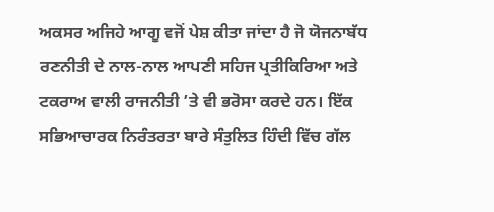ਅਕਸਰ ਅਜਿਹੇ ਆਗੂ ਵਜੋਂ ਪੇਸ਼ ਕੀਤਾ ਜਾਂਦਾ ਹੈ ਜੋ ਯੋਜਨਾਬੱਧ ਰਣਨੀਤੀ ਦੇ ਨਾਲ-ਨਾਲ ਆਪਣੀ ਸਹਿਜ ਪ੍ਰਤੀਕਿਰਿਆ ਅਤੇ ਟਕਰਾਅ ਵਾਲੀ ਰਾਜਨੀਤੀ ’ਤੇ ਵੀ ਭਰੋਸਾ ਕਰਦੇ ਹਨ। ਇੱਕ ਸਭਿਆਚਾਰਕ ਨਿਰੰਤਰਤਾ ਬਾਰੇ ਸੰਤੁਲਿਤ ਹਿੰਦੀ ਵਿੱਚ ਗੱਲ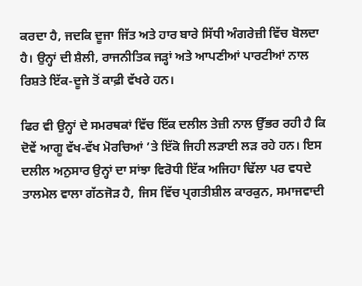ਕਰਦਾ ਹੈ, ਜਦਕਿ ਦੂਜਾ ਜਿੱਤ ਅਤੇ ਹਾਰ ਬਾਰੇ ਸਿੱਧੀ ਅੰਗਰੇਜ਼ੀ ਵਿੱਚ ਬੋਲਦਾ ਹੈ। ਉਨ੍ਹਾਂ ਦੀ ਸ਼ੈਲੀ, ਰਾਜਨੀਤਿਕ ਜੜ੍ਹਾਂ ਅਤੇ ਆਪਣੀਆਂ ਪਾਰਟੀਆਂ ਨਾਲ ਰਿਸ਼ਤੇ ਇੱਕ-ਦੂਜੇ ਤੋਂ ਕਾਫ਼ੀ ਵੱਖਰੇ ਹਨ।

ਫਿਰ ਵੀ ਉਨ੍ਹਾਂ ਦੇ ਸਮਰਥਕਾਂ ਵਿੱਚ ਇੱਕ ਦਲੀਲ ਤੇਜ਼ੀ ਨਾਲ ਉੱਭਰ ਰਹੀ ਹੈ ਕਿ ਦੋਵੇਂ ਆਗੂ ਵੱਖ-ਵੱਖ ਮੋਰਚਿਆਂ ’ਤੇ ਇੱਕੋ ਜਿਹੀ ਲੜਾਈ ਲੜ ਰਹੇ ਹਨ। ਇਸ ਦਲੀਲ ਅਨੁਸਾਰ ਉਨ੍ਹਾਂ ਦਾ ਸਾਂਝਾ ਵਿਰੋਧੀ ਇੱਕ ਅਜਿਹਾ ਢਿੱਲਾ ਪਰ ਵਧਦੇ ਤਾਲਮੇਲ ਵਾਲਾ ਗੱਠਜੋੜ ਹੈ, ਜਿਸ ਵਿੱਚ ਪ੍ਰਗਤੀਸ਼ੀਲ ਕਾਰਕੁਨ, ਸਮਾਜਵਾਦੀ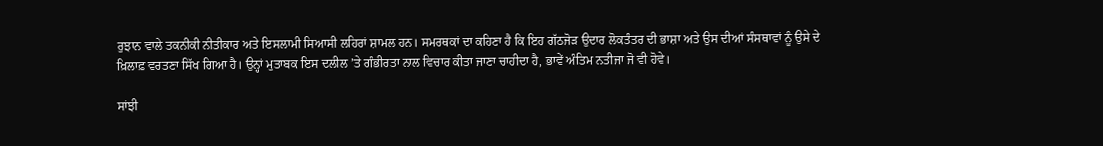ਰੁਝਾਨ ਵਾਲੇ ਤਕਨੀਕੀ ਨੀਤੀਕਾਰ ਅਤੇ ਇਸਲਾਮੀ ਸਿਆਸੀ ਲਹਿਰਾਂ ਸ਼ਾਮਲ ਹਨ। ਸਮਰਥਕਾਂ ਦਾ ਕਹਿਣਾ ਹੈ ਕਿ ਇਹ ਗੱਠਜੋੜ ਉਦਾਰ ਲੋਕਤੰਤਰ ਦੀ ਭਾਸ਼ਾ ਅਤੇ ਉਸ ਦੀਆਂ ਸੰਸਥਾਵਾਂ ਨੂੰ ਉਸੇ ਦੇ ਖ਼ਿਲਾਫ਼ ਵਰਤਣਾ ਸਿੱਖ ਗਿਆ ਹੈ। ਉਨ੍ਹਾਂ ਮੁਤਾਬਕ ਇਸ ਦਲੀਲ ’ਤੇ ਗੰਭੀਰਤਾ ਨਾਲ ਵਿਚਾਰ ਕੀਤਾ ਜਾਣਾ ਚਾਹੀਦਾ ਹੈ, ਭਾਵੇਂ ਅੰਤਿਮ ਨਤੀਜਾ ਜੋ ਵੀ ਹੋਵੇ।

ਸਾਂਝੀ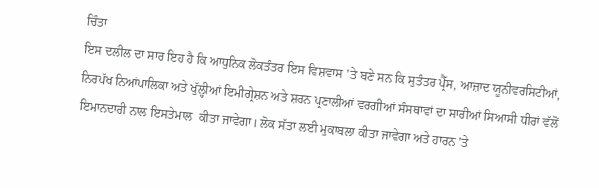ਚਿੰਤਾ
ਇਸ ਦਲੀਲ ਦਾ ਸਾਰ ਇਹ ਹੈ ਕਿ ਆਧੁਨਿਕ ਲੋਕਤੰਤਰ ਇਸ ਵਿਸ਼ਵਾਸ ’ਤੇ ਬਣੇ ਸਨ ਕਿ ਸੁਤੰਤਰ ਪ੍ਰੈੱਸ, ਆਜ਼ਾਦ ਯੂਨੀਵਰਸਿਟੀਆਂ, ਨਿਰਪੱਖ ਨਿਆਂਪਾਲਿਕਾ ਅਤੇ ਖੁੱਲ੍ਹੀਆਂ ਇਮੀਗ੍ਰੇਸ਼ਨ ਅਤੇ ਸ਼ਰਨ ਪ੍ਰਣਾਲੀਆਂ ਵਰਗੀਆਂ ਸੰਸਥਾਵਾਂ ਦਾ ਸਾਰੀਆਂ ਸਿਆਸੀ ਧੀਰਾਂ ਵੱਲੋਂ ਇਮਾਨਦਾਰੀ ਨਾਲ ਇਸਤੇਮਾਲ  ਕੀਤਾ ਜਾਵੇਗਾ। ਲੋਕ ਸੱਤਾ ਲਈ ਮੁਕਾਬਲਾ ਕੀਤਾ ਜਾਵੇਗਾ ਅਤੇ ਹਾਰਨ ’ਤੇ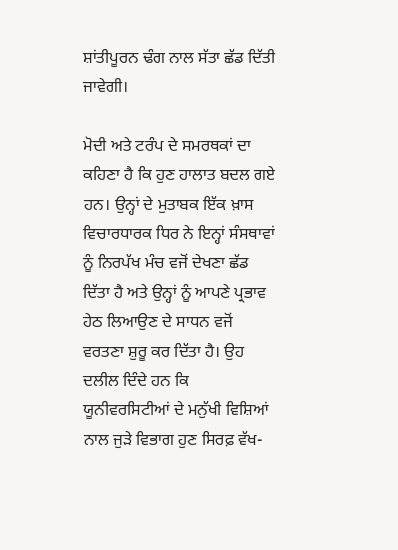ਸ਼ਾਂਤੀਪੂਰਨ ਢੰਗ ਨਾਲ ਸੱਤਾ ਛੱਡ ਦਿੱਤੀ ਜਾਵੇਗੀ।

ਮੋਦੀ ਅਤੇ ਟਰੰਪ ਦੇ ਸਮਰਥਕਾਂ ਦਾ ਕਹਿਣਾ ਹੈ ਕਿ ਹੁਣ ਹਾਲਾਤ ਬਦਲ ਗਏ ਹਨ। ਉਨ੍ਹਾਂ ਦੇ ਮੁਤਾਬਕ ਇੱਕ ਖ਼ਾਸ ਵਿਚਾਰਧਾਰਕ ਧਿਰ ਨੇ ਇਨ੍ਹਾਂ ਸੰਸਥਾਵਾਂ ਨੂੰ ਨਿਰਪੱਖ ਮੰਚ ਵਜੋਂ ਦੇਖਣਾ ਛੱਡ ਦਿੱਤਾ ਹੈ ਅਤੇ ਉਨ੍ਹਾਂ ਨੂੰ ਆਪਣੇ ਪ੍ਰਭਾਵ ਹੇਠ ਲਿਆਉਣ ਦੇ ਸਾਧਨ ਵਜੋਂ ਵਰਤਣਾ ਸ਼ੁਰੂ ਕਰ ਦਿੱਤਾ ਹੈ। ਉਹ ਦਲੀਲ ਦਿੰਦੇ ਹਨ ਕਿ ਯੂਨੀਵਰਸਿਟੀਆਂ ਦੇ ਮਨੁੱਖੀ ਵਿਸ਼ਿਆਂ ਨਾਲ ਜੁੜੇ ਵਿਭਾਗ ਹੁਣ ਸਿਰਫ਼ ਵੱਖ-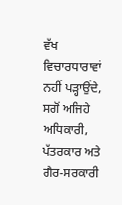ਵੱਖ ਵਿਚਾਰਧਾਰਾਵਾਂ ਨਹੀਂ ਪੜ੍ਹਾਉਂਦੇ, ਸਗੋਂ ਅਜਿਹੇ ਅਧਿਕਾਰੀ, ਪੱਤਰਕਾਰ ਅਤੇ ਗੈਰ-ਸਰਕਾਰੀ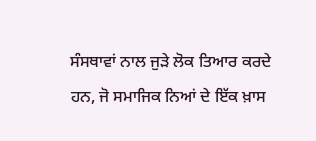ਸੰਸਥਾਵਾਂ ਨਾਲ ਜੁੜੇ ਲੋਕ ਤਿਆਰ ਕਰਦੇ ਹਨ, ਜੋ ਸਮਾਜਿਕ ਨਿਆਂ ਦੇ ਇੱਕ ਖ਼ਾਸ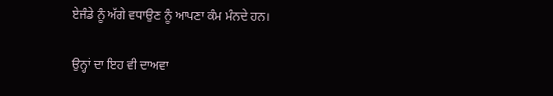ਏਜੰਡੇ ਨੂੰ ਅੱਗੇ ਵਧਾਉਣ ਨੂੰ ਆਪਣਾ ਕੰਮ ਮੰਨਦੇ ਹਨ।

ਉਨ੍ਹਾਂ ਦਾ ਇਹ ਵੀ ਦਾਅਵਾ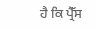ਹੈ ਕਿ ਪ੍ਰੈੱਸ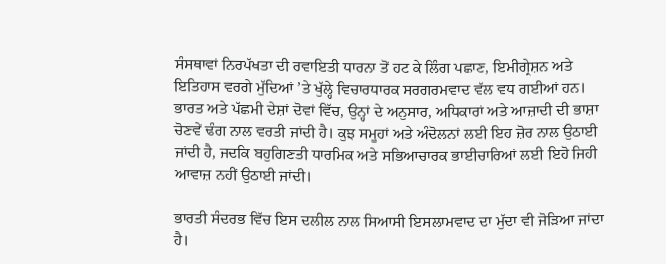ਸੰਸਥਾਵਾਂ ਨਿਰਪੱਖਤਾ ਦੀ ਰਵਾਇਤੀ ਧਾਰਨਾ ਤੋਂ ਹਟ ਕੇ ਲਿੰਗ ਪਛਾਣ, ਇਮੀਗ੍ਰੇਸ਼ਨ ਅਤੇ ਇਤਿਹਾਸ ਵਰਗੇ ਮੁੱਦਿਆਂ ’ਤੇ ਖੁੱਲ੍ਹੇ ਵਿਚਾਰਧਾਰਕ ਸਰਗਰਮਵਾਦ ਵੱਲ ਵਧ ਗਈਆਂ ਹਨ। ਭਾਰਤ ਅਤੇ ਪੱਛਮੀ ਦੇਸ਼ਾਂ ਦੋਵਾਂ ਵਿੱਚ, ਉਨ੍ਹਾਂ ਦੇ ਅਨੁਸਾਰ, ਅਧਿਕਾਰਾਂ ਅਤੇ ਆਜ਼ਾਦੀ ਦੀ ਭਾਸ਼ਾ ਚੋਣਵੇਂ ਢੰਗ ਨਾਲ ਵਰਤੀ ਜਾਂਦੀ ਹੈ। ਕੁਝ ਸਮੂਹਾਂ ਅਤੇ ਅੰਦੋਲਨਾਂ ਲਈ ਇਹ ਜ਼ੋਰ ਨਾਲ ਉਠਾਈ ਜਾਂਦੀ ਹੈ, ਜਦਕਿ ਬਹੁਗਿਣਤੀ ਧਾਰਮਿਕ ਅਤੇ ਸਭਿਆਚਾਰਕ ਭਾਈਚਾਰਿਆਂ ਲਈ ਇਹੋ ਜਿਹੀ ਆਵਾਜ਼ ਨਹੀਂ ਉਠਾਈ ਜਾਂਦੀ।

ਭਾਰਤੀ ਸੰਦਰਭ ਵਿੱਚ ਇਸ ਦਲੀਲ ਨਾਲ ਸਿਆਸੀ ਇਸਲਾਮਵਾਦ ਦਾ ਮੁੱਦਾ ਵੀ ਜੋੜਿਆ ਜਾਂਦਾ ਹੈ।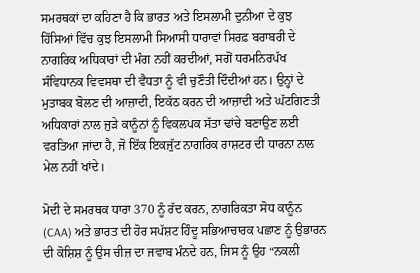ਸਮਰਥਕਾਂ ਦਾ ਕਹਿਣਾ ਹੈ ਕਿ ਭਾਰਤ ਅਤੇ ਇਸਲਾਮੀ ਦੁਨੀਆ ਦੇ ਕੁਝ ਹਿੱਸਿਆਂ ਵਿੱਚ ਕੁਝ ਇਸਲਾਮੀ ਸਿਆਸੀ ਧਾਰਾਵਾਂ ਸਿਰਫ਼ ਬਰਾਬਰੀ ਦੇ ਨਾਗਰਿਕ ਅਧਿਕਾਰਾਂ ਦੀ ਮੰਗ ਨਹੀਂ ਕਰਦੀਆਂ, ਸਗੋਂ ਧਰਮਨਿਰਪੱਖ ਸੰਵਿਧਾਨਕ ਵਿਵਸਥਾ ਦੀ ਵੈਧਤਾ ਨੂੰ ਵੀ ਚੁਣੌਤੀ ਦਿੰਦੀਆਂ ਹਨ। ਉਨ੍ਹਾਂ ਦੇ ਮੁਤਾਬਕ ਬੋਲਣ ਦੀ ਆਜ਼ਾਦੀ, ਇਕੱਠ ਕਰਨ ਦੀ ਆਜ਼ਾਦੀ ਅਤੇ ਘੱਟਗਿਣਤੀ ਅਧਿਕਾਰਾਂ ਨਾਲ ਜੁੜੇ ਕਾਨੂੰਨਾਂ ਨੂੰ ਵਿਕਲਪਕ ਸੱਤਾ ਢਾਂਚੇ ਬਣਾਉਣ ਲਈ ਵਰਤਿਆ ਜਾਂਦਾ ਹੈ, ਜੋ ਇੱਕ ਇਕਜੁੱਟ ਨਾਗਰਿਕ ਰਾਸ਼ਟਰ ਦੀ ਧਾਰਨਾ ਨਾਲ ਮੇਲ ਨਹੀਂ ਖਾਂਦੇ।

ਮੋਦੀ ਦੇ ਸਮਰਥਕ ਧਾਰਾ 370 ਨੂੰ ਰੱਦ ਕਰਨ, ਨਾਗਰਿਕਤਾ ਸੋਧ ਕਾਨੂੰਨ (CAA) ਅਤੇ ਭਾਰਤ ਦੀ ਹੋਰ ਸਪੱਸ਼ਟ ਹਿੰਦੂ ਸਭਿਆਚਾਰਕ ਪਛਾਣ ਨੂੰ ਉਭਾਰਨ ਦੀ ਕੋਸ਼ਿਸ਼ ਨੂੰ ਉਸ ਚੀਜ਼ ਦਾ ਜਵਾਬ ਮੰਨਦੇ ਹਨ, ਜਿਸ ਨੂੰ ਉਹ “ਨਕਲੀ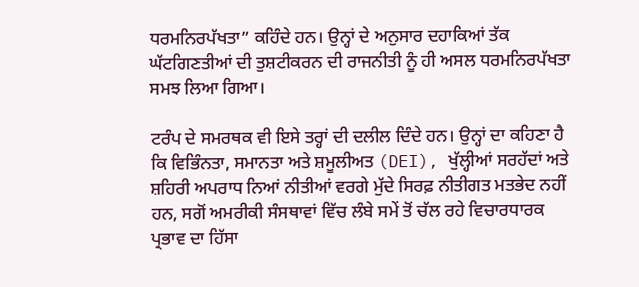ਧਰਮਨਿਰਪੱਖਤਾ” ਕਹਿੰਦੇ ਹਨ। ਉਨ੍ਹਾਂ ਦੇ ਅਨੁਸਾਰ ਦਹਾਕਿਆਂ ਤੱਕ ਘੱਟਗਿਣਤੀਆਂ ਦੀ ਤੁਸ਼ਟੀਕਰਨ ਦੀ ਰਾਜਨੀਤੀ ਨੂੰ ਹੀ ਅਸਲ ਧਰਮਨਿਰਪੱਖਤਾ ਸਮਝ ਲਿਆ ਗਿਆ।

ਟਰੰਪ ਦੇ ਸਮਰਥਕ ਵੀ ਇਸੇ ਤਰ੍ਹਾਂ ਦੀ ਦਲੀਲ ਦਿੰਦੇ ਹਨ। ਉਨ੍ਹਾਂ ਦਾ ਕਹਿਣਾ ਹੈ ਕਿ ਵਿਭਿੰਨਤਾ, ਸਮਾਨਤਾ ਅਤੇ ਸ਼ਮੂਲੀਅਤ (DEI), ਖੁੱਲ੍ਹੀਆਂ ਸਰਹੱਦਾਂ ਅਤੇ ਸ਼ਹਿਰੀ ਅਪਰਾਧ ਨਿਆਂ ਨੀਤੀਆਂ ਵਰਗੇ ਮੁੱਦੇ ਸਿਰਫ਼ ਨੀਤੀਗਤ ਮਤਭੇਦ ਨਹੀਂ ਹਨ, ਸਗੋਂ ਅਮਰੀਕੀ ਸੰਸਥਾਵਾਂ ਵਿੱਚ ਲੰਬੇ ਸਮੇਂ ਤੋਂ ਚੱਲ ਰਹੇ ਵਿਚਾਰਧਾਰਕ ਪ੍ਰਭਾਵ ਦਾ ਹਿੱਸਾ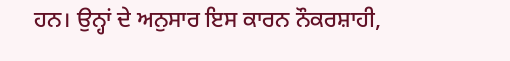ਹਨ। ਉਨ੍ਹਾਂ ਦੇ ਅਨੁਸਾਰ ਇਸ ਕਾਰਨ ਨੌਕਰਸ਼ਾਹੀ,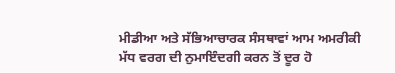ਮੀਡੀਆ ਅਤੇ ਸੱਭਿਆਚਾਰਕ ਸੰਸਥਾਵਾਂ ਆਮ ਅਮਰੀਕੀ ਮੱਧ ਵਰਗ ਦੀ ਨੁਮਾਇੰਦਗੀ ਕਰਨ ਤੋਂ ਦੂਰ ਹੋ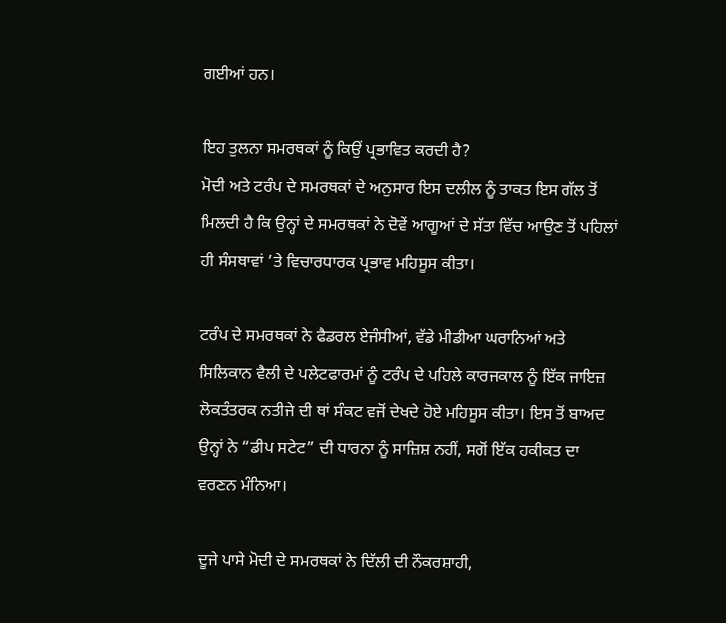ਗਈਆਂ ਹਨ।

ਇਹ ਤੁਲਨਾ ਸਮਰਥਕਾਂ ਨੂੰ ਕਿਉਂ ਪ੍ਰਭਾਵਿਤ ਕਰਦੀ ਹੈ?
ਮੋਦੀ ਅਤੇ ਟਰੰਪ ਦੇ ਸਮਰਥਕਾਂ ਦੇ ਅਨੁਸਾਰ ਇਸ ਦਲੀਲ ਨੂੰ ਤਾਕਤ ਇਸ ਗੱਲ ਤੋਂ ਮਿਲਦੀ ਹੈ ਕਿ ਉਨ੍ਹਾਂ ਦੇ ਸਮਰਥਕਾਂ ਨੇ ਦੋਵੇਂ ਆਗੂਆਂ ਦੇ ਸੱਤਾ ਵਿੱਚ ਆਉਣ ਤੋਂ ਪਹਿਲਾਂ ਹੀ ਸੰਸਥਾਵਾਂ ’ਤੇ ਵਿਚਾਰਧਾਰਕ ਪ੍ਰਭਾਵ ਮਹਿਸੂਸ ਕੀਤਾ।

ਟਰੰਪ ਦੇ ਸਮਰਥਕਾਂ ਨੇ ਫੈਡਰਲ ਏਜੰਸੀਆਂ, ਵੱਡੇ ਮੀਡੀਆ ਘਰਾਨਿਆਂ ਅਤੇ ਸਿਲਿਕਾਨ ਵੈਲੀ ਦੇ ਪਲੇਟਫਾਰਮਾਂ ਨੂੰ ਟਰੰਪ ਦੇ ਪਹਿਲੇ ਕਾਰਜਕਾਲ ਨੂੰ ਇੱਕ ਜਾਇਜ਼ ਲੋਕਤੰਤਰਕ ਨਤੀਜੇ ਦੀ ਥਾਂ ਸੰਕਟ ਵਜੋਂ ਦੇਖਦੇ ਹੋਏ ਮਹਿਸੂਸ ਕੀਤਾ। ਇਸ ਤੋਂ ਬਾਅਦ ਉਨ੍ਹਾਂ ਨੇ “ਡੀਪ ਸਟੇਟ” ਦੀ ਧਾਰਨਾ ਨੂੰ ਸਾਜ਼ਿਸ਼ ਨਹੀਂ, ਸਗੋਂ ਇੱਕ ਹਕੀਕਤ ਦਾ ਵਰਣਨ ਮੰਨਿਆ।

ਦੂਜੇ ਪਾਸੇ ਮੋਦੀ ਦੇ ਸਮਰਥਕਾਂ ਨੇ ਦਿੱਲੀ ਦੀ ਨੌਕਰਸ਼ਾਹੀ,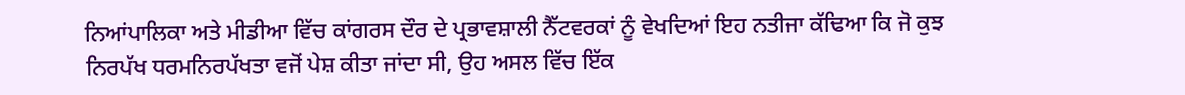ਨਿਆਂਪਾਲਿਕਾ ਅਤੇ ਮੀਡੀਆ ਵਿੱਚ ਕਾਂਗਰਸ ਦੌਰ ਦੇ ਪ੍ਰਭਾਵਸ਼ਾਲੀ ਨੈੱਟਵਰਕਾਂ ਨੂੰ ਵੇਖਦਿਆਂ ਇਹ ਨਤੀਜਾ ਕੱਢਿਆ ਕਿ ਜੋ ਕੁਝ ਨਿਰਪੱਖ ਧਰਮਨਿਰਪੱਖਤਾ ਵਜੋਂ ਪੇਸ਼ ਕੀਤਾ ਜਾਂਦਾ ਸੀ, ਉਹ ਅਸਲ ਵਿੱਚ ਇੱਕ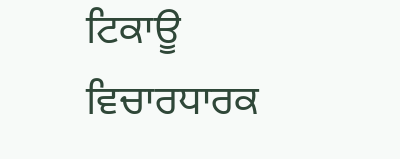ਟਿਕਾਊ ਵਿਚਾਰਧਾਰਕ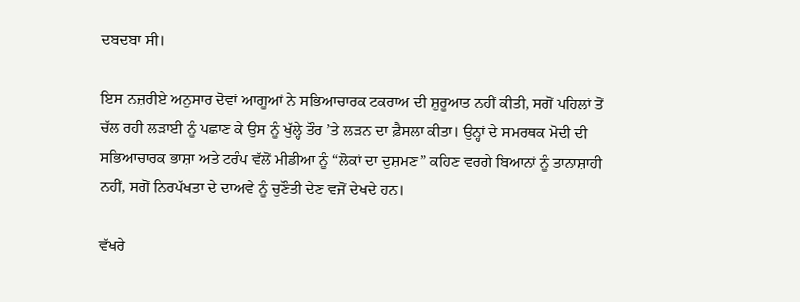ਦਬਦਬਾ ਸੀ।

ਇਸ ਨਜ਼ਰੀਏ ਅਨੁਸਾਰ ਦੋਵਾਂ ਆਗੂਆਂ ਨੇ ਸਭਿਆਚਾਰਕ ਟਕਰਾਅ ਦੀ ਸ਼ੁਰੂਆਤ ਨਹੀਂ ਕੀਤੀ, ਸਗੋਂ ਪਹਿਲਾਂ ਤੋਂ ਚੱਲ ਰਹੀ ਲੜਾਈ ਨੂੰ ਪਛਾਣ ਕੇ ਉਸ ਨੂੰ ਖੁੱਲ੍ਹੇ ਤੌਰ ’ਤੇ ਲੜਨ ਦਾ ਫ਼ੈਸਲਾ ਕੀਤਾ। ਉਨ੍ਹਾਂ ਦੇ ਸਮਰਥਕ ਮੋਦੀ ਦੀ ਸਭਿਆਚਾਰਕ ਭਾਸ਼ਾ ਅਤੇ ਟਰੰਪ ਵੱਲੋਂ ਮੀਡੀਆ ਨੂੰ “ਲੋਕਾਂ ਦਾ ਦੁਸ਼ਮਣ” ਕਹਿਣ ਵਰਗੇ ਬਿਆਨਾਂ ਨੂੰ ਤਾਨਾਸ਼ਾਹੀ ਨਹੀਂ, ਸਗੋਂ ਨਿਰਪੱਖਤਾ ਦੇ ਦਾਅਵੇ ਨੂੰ ਚੁਣੌਤੀ ਦੇਣ ਵਜੋਂ ਦੇਖਦੇ ਹਨ।

ਵੱਖਰੇ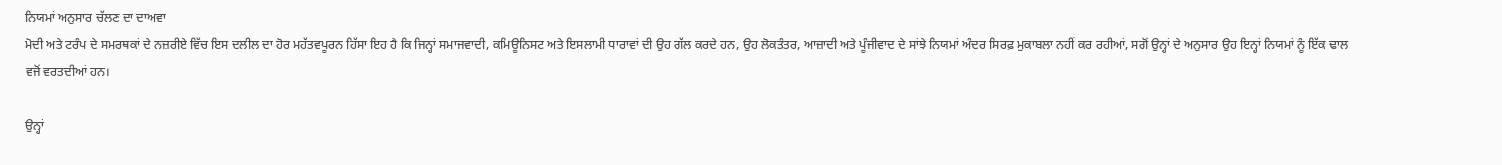ਨਿਯਮਾਂ ਅਨੁਸਾਰ ਚੱਲਣ ਦਾ ਦਾਅਵਾ
ਮੋਦੀ ਅਤੇ ਟਰੰਪ ਦੇ ਸਮਰਥਕਾਂ ਦੇ ਨਜ਼ਰੀਏ ਵਿੱਚ ਇਸ ਦਲੀਲ ਦਾ ਹੋਰ ਮਹੱਤਵਪੂਰਨ ਹਿੱਸਾ ਇਹ ਹੈ ਕਿ ਜਿਨ੍ਹਾਂ ਸਮਾਜਵਾਦੀ, ਕਮਿਊਨਿਸਟ ਅਤੇ ਇਸਲਾਮੀ ਧਾਰਾਵਾਂ ਦੀ ਉਹ ਗੱਲ ਕਰਦੇ ਹਨ, ਉਹ ਲੋਕਤੰਤਰ, ਆਜ਼ਾਦੀ ਅਤੇ ਪੂੰਜੀਵਾਦ ਦੇ ਸਾਂਝੇ ਨਿਯਮਾਂ ਅੰਦਰ ਸਿਰਫ਼ ਮੁਕਾਬਲਾ ਨਹੀਂ ਕਰ ਰਹੀਆਂ, ਸਗੋਂ ਉਨ੍ਹਾਂ ਦੇ ਅਨੁਸਾਰ ਉਹ ਇਨ੍ਹਾਂ ਨਿਯਮਾਂ ਨੂੰ ਇੱਕ ਢਾਲ ਵਜੋਂ ਵਰਤਦੀਆਂ ਹਨ।

ਉਨ੍ਹਾਂ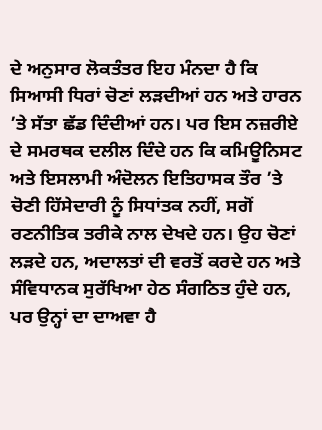ਦੇ ਅਨੁਸਾਰ ਲੋਕਤੰਤਰ ਇਹ ਮੰਨਦਾ ਹੈ ਕਿ ਸਿਆਸੀ ਧਿਰਾਂ ਚੋਣਾਂ ਲੜਦੀਆਂ ਹਨ ਅਤੇ ਹਾਰਨ ’ਤੇ ਸੱਤਾ ਛੱਡ ਦਿੰਦੀਆਂ ਹਨ। ਪਰ ਇਸ ਨਜ਼ਰੀਏ ਦੇ ਸਮਰਥਕ ਦਲੀਲ ਦਿੰਦੇ ਹਨ ਕਿ ਕਮਿਊਨਿਸਟ ਅਤੇ ਇਸਲਾਮੀ ਅੰਦੋਲਨ ਇਤਿਹਾਸਕ ਤੌਰ ’ਤੇ ਚੋਣੀ ਹਿੱਸੇਦਾਰੀ ਨੂੰ ਸਿਧਾਂਤਕ ਨਹੀਂ, ਸਗੋਂ ਰਣਨੀਤਿਕ ਤਰੀਕੇ ਨਾਲ ਦੇਖਦੇ ਹਨ। ਉਹ ਚੋਣਾਂ ਲੜਦੇ ਹਨ, ਅਦਾਲਤਾਂ ਦੀ ਵਰਤੋਂ ਕਰਦੇ ਹਨ ਅਤੇ ਸੰਵਿਧਾਨਕ ਸੁਰੱਖਿਆ ਹੇਠ ਸੰਗਠਿਤ ਹੁੰਦੇ ਹਨ, ਪਰ ਉਨ੍ਹਾਂ ਦਾ ਦਾਅਵਾ ਹੈ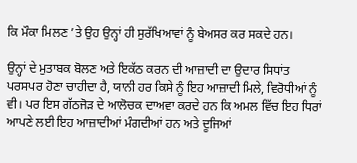ਕਿ ਮੌਕਾ ਮਿਲਣ ’ਤੇ ਉਹ ਉਨ੍ਹਾਂ ਹੀ ਸੁਰੱਖਿਆਵਾਂ ਨੂੰ ਬੇਅਸਰ ਕਰ ਸਕਦੇ ਹਨ।

ਉਨ੍ਹਾਂ ਦੇ ਮੁਤਾਬਕ ਬੋਲਣ ਅਤੇ ਇਕੱਠ ਕਰਨ ਦੀ ਆਜ਼ਾਦੀ ਦਾ ਉਦਾਰ ਸਿਧਾਂਤ ਪਰਸਪਰ ਹੋਣਾ ਚਾਹੀਦਾ ਹੈ, ਯਾਨੀ ਹਰ ਕਿਸੇ ਨੂੰ ਇਹ ਆਜ਼ਾਦੀ ਮਿਲੇ, ਵਿਰੋਧੀਆਂ ਨੂੰ ਵੀ। ਪਰ ਇਸ ਗੱਠਜੋੜ ਦੇ ਆਲੋਚਕ ਦਾਅਵਾ ਕਰਦੇ ਹਨ ਕਿ ਅਮਲ ਵਿੱਚ ਇਹ ਧਿਰਾਂ ਆਪਣੇ ਲਈ ਇਹ ਆਜ਼ਾਦੀਆਂ ਮੰਗਦੀਆਂ ਹਨ ਅਤੇ ਦੂਜਿਆਂ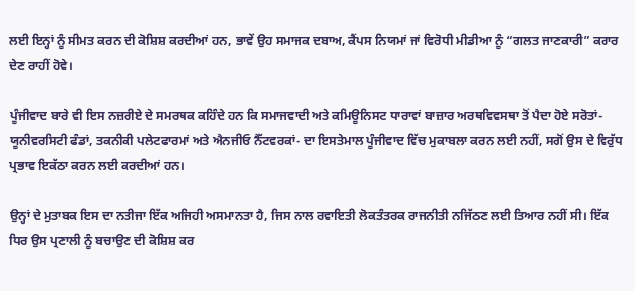ਲਈ ਇਨ੍ਹਾਂ ਨੂੰ ਸੀਮਤ ਕਰਨ ਦੀ ਕੋਸ਼ਿਸ਼ ਕਰਦੀਆਂ ਹਨ, ਭਾਵੇਂ ਉਹ ਸਮਾਜਕ ਦਬਾਅ, ਕੈਂਪਸ ਨਿਯਮਾਂ ਜਾਂ ਵਿਰੋਧੀ ਮੀਡੀਆ ਨੂੰ “ਗਲਤ ਜਾਣਕਾਰੀ” ਕਰਾਰ ਦੇਣ ਰਾਹੀਂ ਹੋਵੇ।

ਪੂੰਜੀਵਾਦ ਬਾਰੇ ਵੀ ਇਸ ਨਜ਼ਰੀਏ ਦੇ ਸਮਰਥਕ ਕਹਿੰਦੇ ਹਨ ਕਿ ਸਮਾਜਵਾਦੀ ਅਤੇ ਕਮਿਊਨਿਸਟ ਧਾਰਾਵਾਂ ਬਾਜ਼ਾਰ ਅਰਥਵਿਵਸਥਾ ਤੋਂ ਪੈਦਾ ਹੋਏ ਸਰੋਤਾਂ- ਯੂਨੀਵਰਸਿਟੀ ਫੰਡਾਂ, ਤਕਨੀਕੀ ਪਲੇਟਫਾਰਮਾਂ ਅਤੇ ਐਨਜੀਓ ਨੈੱਟਵਰਕਾਂ- ਦਾ ਇਸਤੇਮਾਲ ਪੂੰਜੀਵਾਦ ਵਿੱਚ ਮੁਕਾਬਲਾ ਕਰਨ ਲਈ ਨਹੀਂ, ਸਗੋਂ ਉਸ ਦੇ ਵਿਰੁੱਧ ਪ੍ਰਭਾਵ ਇਕੱਠਾ ਕਰਨ ਲਈ ਕਰਦੀਆਂ ਹਨ।

ਉਨ੍ਹਾਂ ਦੇ ਮੁਤਾਬਕ ਇਸ ਦਾ ਨਤੀਜਾ ਇੱਕ ਅਜਿਹੀ ਅਸਮਾਨਤਾ ਹੈ, ਜਿਸ ਨਾਲ ਰਵਾਇਤੀ ਲੋਕਤੰਤਰਕ ਰਾਜਨੀਤੀ ਨਜਿੱਠਣ ਲਈ ਤਿਆਰ ਨਹੀਂ ਸੀ। ਇੱਕ ਧਿਰ ਉਸ ਪ੍ਰਣਾਲੀ ਨੂੰ ਬਚਾਉਣ ਦੀ ਕੋਸ਼ਿਸ਼ ਕਰ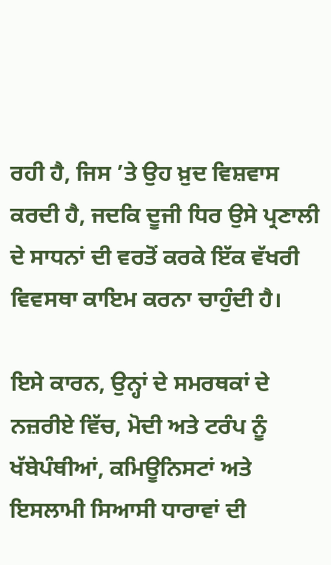ਰਹੀ ਹੈ, ਜਿਸ ’ਤੇ ਉਹ ਖ਼ੁਦ ਵਿਸ਼ਵਾਸ ਕਰਦੀ ਹੈ, ਜਦਕਿ ਦੂਜੀ ਧਿਰ ਉਸੇ ਪ੍ਰਣਾਲੀ ਦੇ ਸਾਧਨਾਂ ਦੀ ਵਰਤੋਂ ਕਰਕੇ ਇੱਕ ਵੱਖਰੀ ਵਿਵਸਥਾ ਕਾਇਮ ਕਰਨਾ ਚਾਹੁੰਦੀ ਹੈ।

ਇਸੇ ਕਾਰਨ, ਉਨ੍ਹਾਂ ਦੇ ਸਮਰਥਕਾਂ ਦੇ ਨਜ਼ਰੀਏ ਵਿੱਚ, ਮੋਦੀ ਅਤੇ ਟਰੰਪ ਨੂੰ ਖੱਬੇਪੰਥੀਆਂ, ਕਮਿਊਨਿਸਟਾਂ ਅਤੇ ਇਸਲਾਮੀ ਸਿਆਸੀ ਧਾਰਾਵਾਂ ਦੀ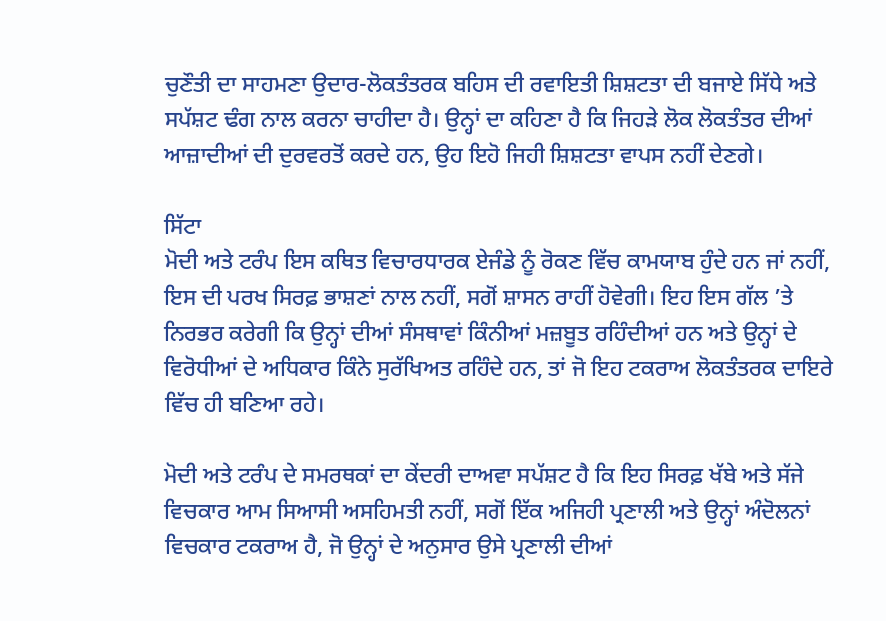ਚੁਣੌਤੀ ਦਾ ਸਾਹਮਣਾ ਉਦਾਰ-ਲੋਕਤੰਤਰਕ ਬਹਿਸ ਦੀ ਰਵਾਇਤੀ ਸ਼ਿਸ਼ਟਤਾ ਦੀ ਬਜਾਏ ਸਿੱਧੇ ਅਤੇ ਸਪੱਸ਼ਟ ਢੰਗ ਨਾਲ ਕਰਨਾ ਚਾਹੀਦਾ ਹੈ। ਉਨ੍ਹਾਂ ਦਾ ਕਹਿਣਾ ਹੈ ਕਿ ਜਿਹੜੇ ਲੋਕ ਲੋਕਤੰਤਰ ਦੀਆਂ ਆਜ਼ਾਦੀਆਂ ਦੀ ਦੁਰਵਰਤੋਂ ਕਰਦੇ ਹਨ, ਉਹ ਇਹੋ ਜਿਹੀ ਸ਼ਿਸ਼ਟਤਾ ਵਾਪਸ ਨਹੀਂ ਦੇਣਗੇ।

ਸਿੱਟਾ
ਮੋਦੀ ਅਤੇ ਟਰੰਪ ਇਸ ਕਥਿਤ ਵਿਚਾਰਧਾਰਕ ਏਜੰਡੇ ਨੂੰ ਰੋਕਣ ਵਿੱਚ ਕਾਮਯਾਬ ਹੁੰਦੇ ਹਨ ਜਾਂ ਨਹੀਂ, ਇਸ ਦੀ ਪਰਖ ਸਿਰਫ਼ ਭਾਸ਼ਣਾਂ ਨਾਲ ਨਹੀਂ, ਸਗੋਂ ਸ਼ਾਸਨ ਰਾਹੀਂ ਹੋਵੇਗੀ। ਇਹ ਇਸ ਗੱਲ ’ਤੇ ਨਿਰਭਰ ਕਰੇਗੀ ਕਿ ਉਨ੍ਹਾਂ ਦੀਆਂ ਸੰਸਥਾਵਾਂ ਕਿੰਨੀਆਂ ਮਜ਼ਬੂਤ ਰਹਿੰਦੀਆਂ ਹਨ ਅਤੇ ਉਨ੍ਹਾਂ ਦੇ ਵਿਰੋਧੀਆਂ ਦੇ ਅਧਿਕਾਰ ਕਿੰਨੇ ਸੁਰੱਖਿਅਤ ਰਹਿੰਦੇ ਹਨ, ਤਾਂ ਜੋ ਇਹ ਟਕਰਾਅ ਲੋਕਤੰਤਰਕ ਦਾਇਰੇ ਵਿੱਚ ਹੀ ਬਣਿਆ ਰਹੇ।

ਮੋਦੀ ਅਤੇ ਟਰੰਪ ਦੇ ਸਮਰਥਕਾਂ ਦਾ ਕੇਂਦਰੀ ਦਾਅਵਾ ਸਪੱਸ਼ਟ ਹੈ ਕਿ ਇਹ ਸਿਰਫ਼ ਖੱਬੇ ਅਤੇ ਸੱਜੇ ਵਿਚਕਾਰ ਆਮ ਸਿਆਸੀ ਅਸਹਿਮਤੀ ਨਹੀਂ, ਸਗੋਂ ਇੱਕ ਅਜਿਹੀ ਪ੍ਰਣਾਲੀ ਅਤੇ ਉਨ੍ਹਾਂ ਅੰਦੋਲਨਾਂ ਵਿਚਕਾਰ ਟਕਰਾਅ ਹੈ, ਜੋ ਉਨ੍ਹਾਂ ਦੇ ਅਨੁਸਾਰ ਉਸੇ ਪ੍ਰਣਾਲੀ ਦੀਆਂ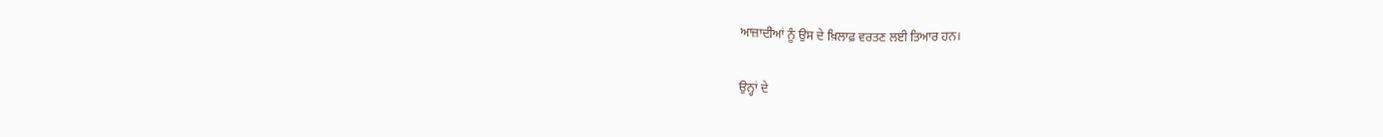ਆਜ਼ਾਦੀਆਂ ਨੂੰ ਉਸ ਦੇ ਖ਼ਿਲਾਫ਼ ਵਰਤਣ ਲਈ ਤਿਆਰ ਹਨ।

ਉਨ੍ਹਾਂ ਦੇ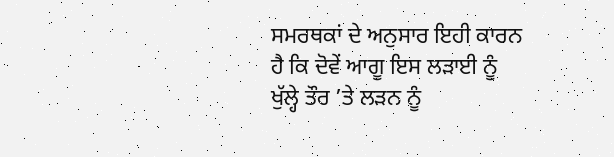ਸਮਰਥਕਾਂ ਦੇ ਅਨੁਸਾਰ ਇਹੀ ਕਾਰਨ ਹੈ ਕਿ ਦੋਵੇਂ ਆਗੂ ਇਸ ਲੜਾਈ ਨੂੰ ਖੁੱਲ੍ਹੇ ਤੌਰ ’ਤੇ ਲੜਨ ਨੂੰ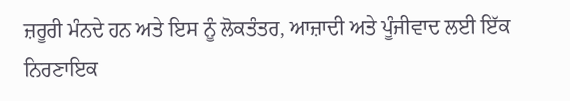ਜ਼ਰੂਰੀ ਮੰਨਦੇ ਹਨ ਅਤੇ ਇਸ ਨੂੰ ਲੋਕਤੰਤਰ, ਆਜ਼ਾਦੀ ਅਤੇ ਪੂੰਜੀਵਾਦ ਲਈ ਇੱਕ ਨਿਰਣਾਇਕ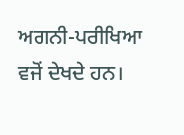ਅਗਨੀ-ਪਰੀਖਿਆ ਵਜੋਂ ਦੇਖਦੇ ਹਨ।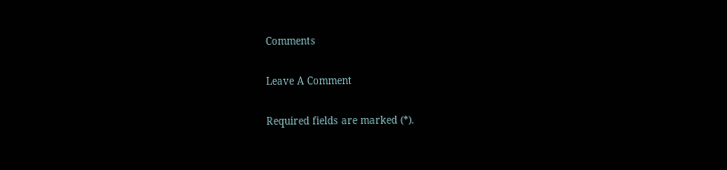Comments

Leave A Comment

Required fields are marked (*).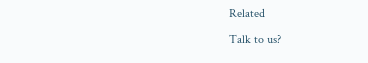Related

Talk to us?